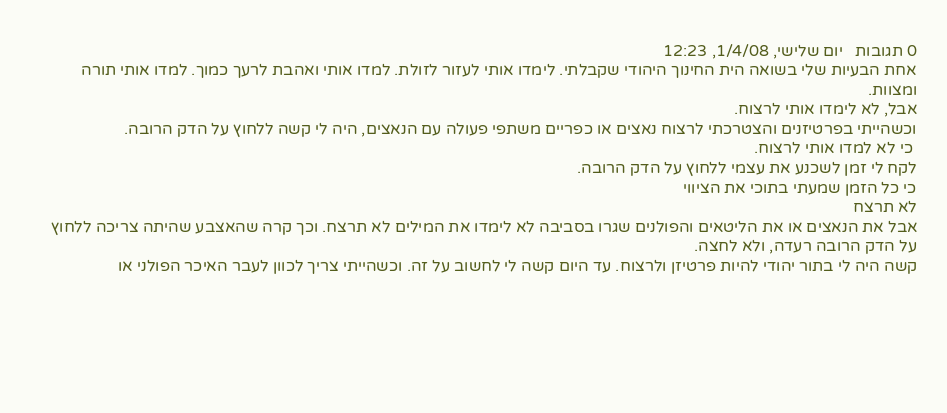0 תגובות   יום שלישי, 1/4/08, 12:23
אחת הבעיות שלי בשואה הית החינוך היהודי שקבלתי. לימדו אותי לעזור לזולת. למדו אותי ואהבת לרעך כמוך. למדו אותי תורה ומצוות.
אבל, לא לימדו אותי לרצוח.
וכשהייתי בפרטיזנים והצטרכתי לרצוח נאצים או כפריים משתפי פעולה עם הנאצים, היה לי קשה ללחוץ על הדק הרובה.
 כי לא למדו אותי לרצוח.
לקח לי זמן לשכנע את עצמי ללחוץ על הדק הרובה.
כי כל הזמן שמעתי בתוכי את הציווי
לא תרצח
אבל את הנאצים או את הליטאים והפולנים שגרו בסביבה לא לימדו את המילים לא תרצח. וכך קרה שהאצבע שהיתה צריכה ללחוץ על הדק הרובה רעדה, ולא לחצה.
קשה היה לי בתור יהודי להיות פרטיזן ולרצוח. עד היום קשה לי לחשוב על זה. וכשהייתי צריך לכוון לעבר האיכר הפולני או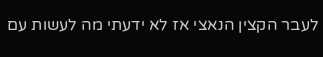לעבר הקצין הנאצי אז לא ידעתי מה לעשות עם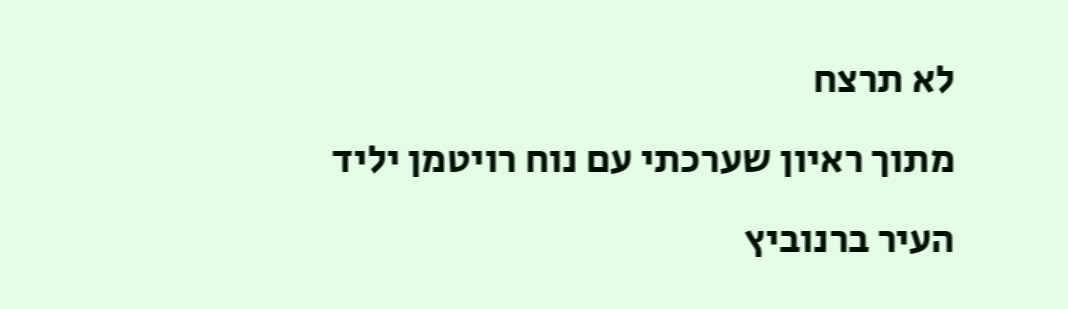לא תרצח
מתוך ראיון שערכתי עם נוח רויטמן יליד העיר ברנוביץ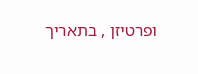ופרטיזן , בתאריך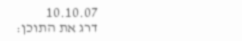10.10.07
דרג את התוכן: